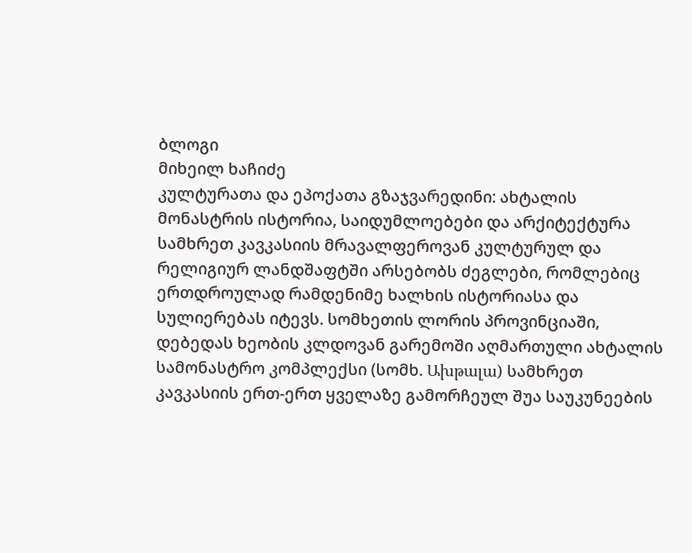ბლოგი
მიხეილ ხაჩიძე
კულტურათა და ეპოქათა გზაჯვარედინი: ახტალის მონასტრის ისტორია, საიდუმლოებები და არქიტექტურა
სამხრეთ კავკასიის მრავალფეროვან კულტურულ და რელიგიურ ლანდშაფტში არსებობს ძეგლები, რომლებიც ერთდროულად რამდენიმე ხალხის ისტორიასა და სულიერებას იტევს. სომხეთის ლორის პროვინციაში, დებედას ხეობის კლდოვან გარემოში აღმართული ახტალის სამონასტრო კომპლექსი (სომხ. Ախթալա) სამხრეთ კავკასიის ერთ-ერთ ყველაზე გამორჩეულ შუა საუკუნეების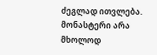ძეგლად ითვლება. მონასტერი არა მხოლოდ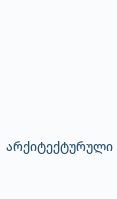არქიტექტურული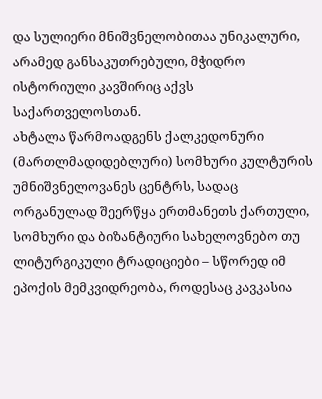და სულიერი მნიშვნელობითაა უნიკალური, არამედ განსაკუთრებული, მჭიდრო ისტორიული კავშირიც აქვს საქართველოსთან.
ახტალა წარმოადგენს ქალკედონური (მართლმადიდებლური) სომხური კულტურის უმნიშვნელოვანეს ცენტრს, სადაც ორგანულად შეერწყა ერთმანეთს ქართული, სომხური და ბიზანტიური სახელოვნებო თუ ლიტურგიკული ტრადიციები – სწორედ იმ ეპოქის მემკვიდრეობა, როდესაც კავკასია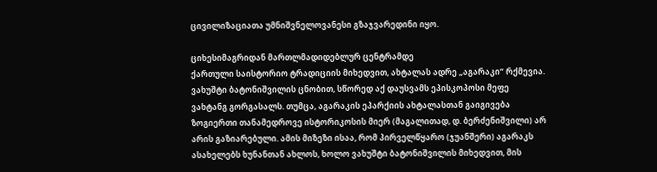ცივილიზაციათა უმნიშვნელოვანესი გზაჯვარედინი იყო.

ციხესიმაგრიდან მართლმადიდებლურ ცენტრამდე
ქართული საისტორიო ტრადიციის მიხედვით, ახტალას ადრე „აგარაკი“ რქმევია. ვახუშტი ბატონიშვილის ცნობით, სწორედ აქ დაუსვამს ეპისკოპოსი მეფე ვახტანგ გორგასალს. თუმცა, აგარაკის ეპარქიის ახტალასთან გაიგივება ზოგიერთი თანამედროვე ისტორიკოსის მიერ (მაგალითად, დ. ბერძენიშვილი) არ არის გაზიარებული. ამის მიზეზი ისაა, რომ პირველწყარო (ჯუანშერი) აგარაკს ასახელებს ხუნანთან ახლოს, ხოლო ვახუშტი ბატონიშვილის მიხედვით, მის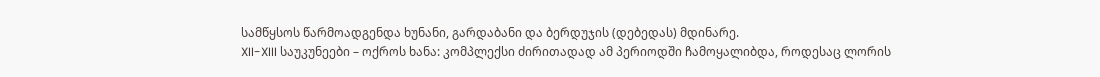სამწყსოს წარმოადგენდა ხუნანი, გარდაბანი და ბერდუჯის (დებედას) მდინარე.
XII-XIII საუკუნეები – ოქროს ხანა: კომპლექსი ძირითადად ამ პერიოდში ჩამოყალიბდა, როდესაც ლორის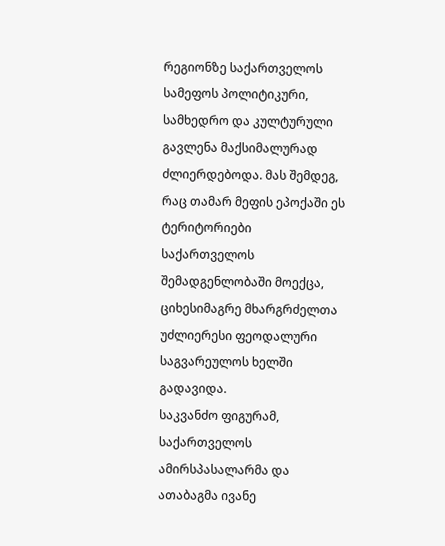რეგიონზე საქართველოს სამეფოს პოლიტიკური, სამხედრო და კულტურული გავლენა მაქსიმალურად ძლიერდებოდა. მას შემდეგ, რაც თამარ მეფის ეპოქაში ეს ტერიტორიები საქართველოს შემადგენლობაში მოექცა, ციხესიმაგრე მხარგრძელთა უძლიერესი ფეოდალური საგვარეულოს ხელში გადავიდა.
საკვანძო ფიგურამ, საქართველოს ამირსპასალარმა და ათაბაგმა ივანე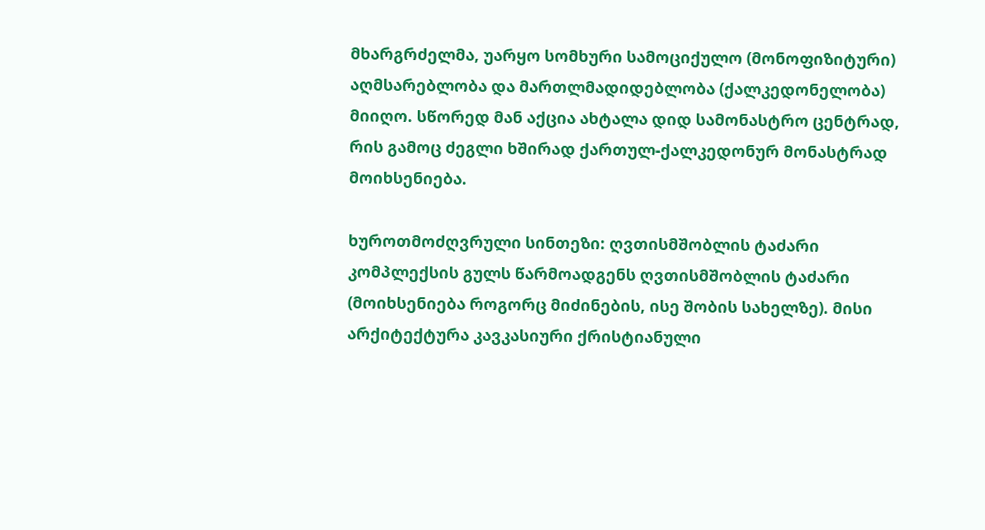მხარგრძელმა, უარყო სომხური სამოციქულო (მონოფიზიტური) აღმსარებლობა და მართლმადიდებლობა (ქალკედონელობა) მიიღო. სწორედ მან აქცია ახტალა დიდ სამონასტრო ცენტრად, რის გამოც ძეგლი ხშირად ქართულ-ქალკედონურ მონასტრად მოიხსენიება.

ხუროთმოძღვრული სინთეზი: ღვთისმშობლის ტაძარი
კომპლექსის გულს წარმოადგენს ღვთისმშობლის ტაძარი (მოიხსენიება როგორც მიძინების, ისე შობის სახელზე). მისი არქიტექტურა კავკასიური ქრისტიანული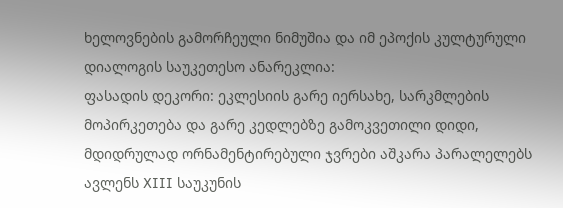ხელოვნების გამორჩეული ნიმუშია და იმ ეპოქის კულტურული დიალოგის საუკეთესო ანარეკლია:
ფასადის დეკორი: ეკლესიის გარე იერსახე, სარკმლების მოპირკეთება და გარე კედლებზე გამოკვეთილი დიდი, მდიდრულად ორნამენტირებული ჯვრები აშკარა პარალელებს ავლენს XIII საუკუნის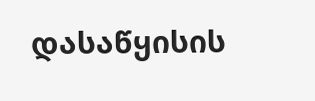დასაწყისის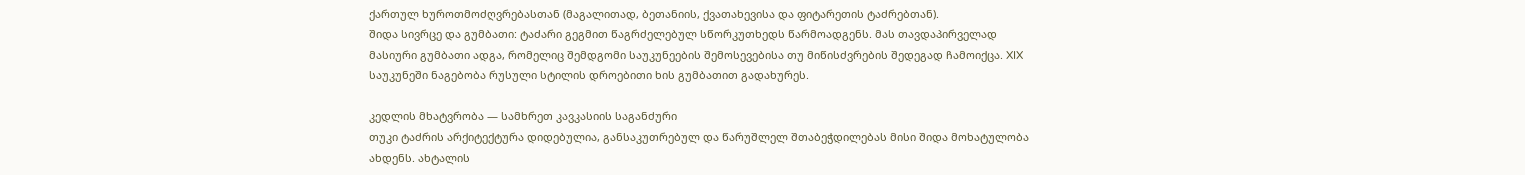ქართულ ხუროთმოძღვრებასთან (მაგალითად, ბეთანიის, ქვათახევისა და ფიტარეთის ტაძრებთან).
შიდა სივრცე და გუმბათი: ტაძარი გეგმით წაგრძელებულ სწორკუთხედს წარმოადგენს. მას თავდაპირველად მასიური გუმბათი ადგა, რომელიც შემდგომი საუკუნეების შემოსევებისა თუ მიწისძვრების შედეგად ჩამოიქცა. XIX საუკუნეში ნაგებობა რუსული სტილის დროებითი ხის გუმბათით გადახურეს.

კედლის მხატვრობა — სამხრეთ კავკასიის საგანძური
თუკი ტაძრის არქიტექტურა დიდებულია, განსაკუთრებულ და წარუშლელ შთაბეჭდილებას მისი შიდა მოხატულობა ახდენს. ახტალის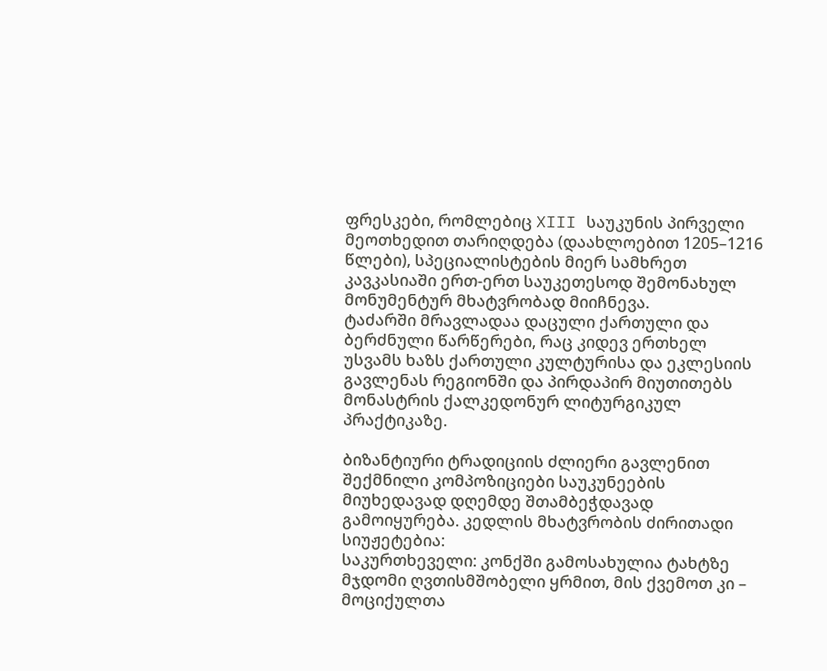ფრესკები, რომლებიც XIII საუკუნის პირველი მეოთხედით თარიღდება (დაახლოებით 1205–1216 წლები), სპეციალისტების მიერ სამხრეთ კავკასიაში ერთ-ერთ საუკეთესოდ შემონახულ მონუმენტურ მხატვრობად მიიჩნევა.
ტაძარში მრავლადაა დაცული ქართული და ბერძნული წარწერები, რაც კიდევ ერთხელ უსვამს ხაზს ქართული კულტურისა და ეკლესიის გავლენას რეგიონში და პირდაპირ მიუთითებს მონასტრის ქალკედონურ ლიტურგიკულ პრაქტიკაზე.

ბიზანტიური ტრადიციის ძლიერი გავლენით შექმნილი კომპოზიციები საუკუნეების მიუხედავად დღემდე შთამბეჭდავად გამოიყურება. კედლის მხატვრობის ძირითადი სიუჟეტებია:
საკურთხეველი: კონქში გამოსახულია ტახტზე მჯდომი ღვთისმშობელი ყრმით, მის ქვემოთ კი – მოციქულთა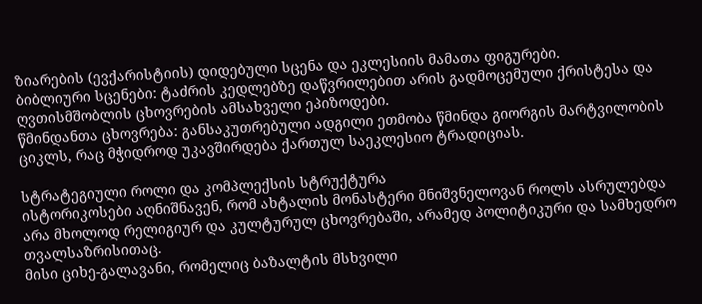ზიარების (ევქარისტიის) დიდებული სცენა და ეკლესიის მამათა ფიგურები.
ბიბლიური სცენები: ტაძრის კედლებზე დაწვრილებით არის გადმოცემული ქრისტესა და ღვთისმშობლის ცხოვრების ამსახველი ეპიზოდები.
წმინდანთა ცხოვრება: განსაკუთრებული ადგილი ეთმობა წმინდა გიორგის მარტვილობის ციკლს, რაც მჭიდროდ უკავშირდება ქართულ საეკლესიო ტრადიციას.

სტრატეგიული როლი და კომპლექსის სტრუქტურა
ისტორიკოსები აღნიშნავენ, რომ ახტალის მონასტერი მნიშვნელოვან როლს ასრულებდა არა მხოლოდ რელიგიურ და კულტურულ ცხოვრებაში, არამედ პოლიტიკური და სამხედრო თვალსაზრისითაც.
მისი ციხე-გალავანი, რომელიც ბაზალტის მსხვილი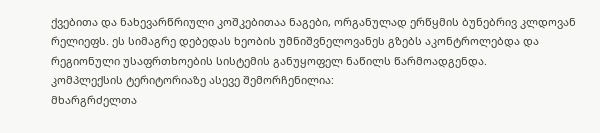ქვებითა და ნახევარწრიული კოშკებითაა ნაგები, ორგანულად ერწყმის ბუნებრივ კლდოვან რელიეფს. ეს სიმაგრე დებედას ხეობის უმნიშვნელოვანეს გზებს აკონტროლებდა და რეგიონული უსაფრთხოების სისტემის განუყოფელ ნაწილს წარმოადგენდა.
კომპლექსის ტერიტორიაზე ასევე შემორჩენილია:
მხარგრძელთა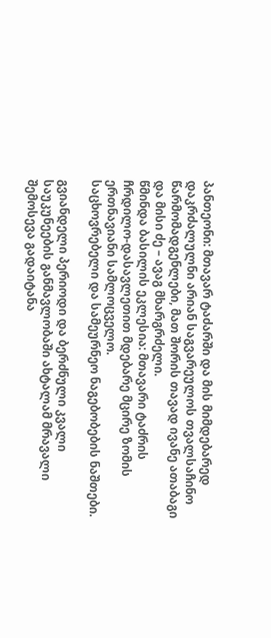პანთეონი: მთავარ ტაძარში და მის მიმდებარედ დაკრძალულნი არიან საგვარეულოს თვალსაჩინო წარმომადგენლები, მათ შორის თავად ივანე ათაბაგი და მისი ძე – ავაგ მხარგრძელი.
წმინდა ბასილის ეკლესია: მთავარი ტაძრის ჩრდილო-დასავლეთით მდებარე მცირე ზომის ერთნავიანი სამლოცველო.
საცხოვრებელი და სამეურნეო ნაგებობების ნაშთები.

გვიანდელი პერიოდი და ბერძნული კვალი
საუკუნეების განმავლობაში ახტალამ მრავალი შემოსევა გადაიტანა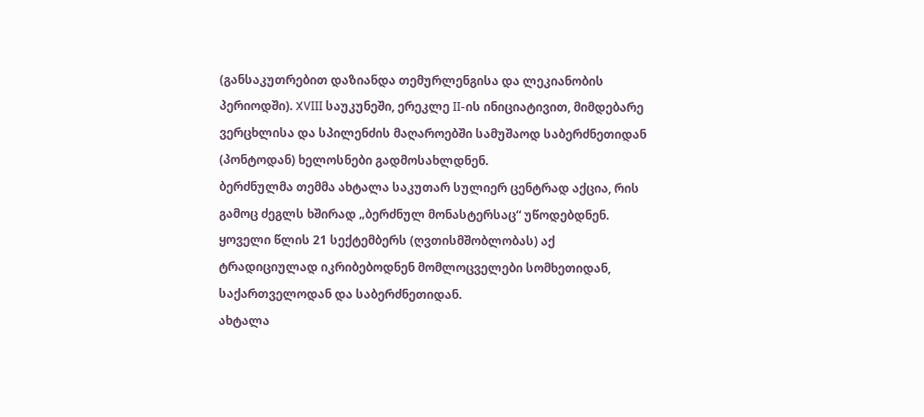(განსაკუთრებით დაზიანდა თემურლენგისა და ლეკიანობის პერიოდში). XVIII საუკუნეში, ერეკლე II-ის ინიციატივით, მიმდებარე ვერცხლისა და სპილენძის მაღაროებში სამუშაოდ საბერძნეთიდან (პონტოდან) ხელოსნები გადმოსახლდნენ.
ბერძნულმა თემმა ახტალა საკუთარ სულიერ ცენტრად აქცია, რის გამოც ძეგლს ხშირად „ბერძნულ მონასტერსაც“ უწოდებდნენ. ყოველი წლის 21 სექტემბერს (ღვთისმშობლობას) აქ ტრადიციულად იკრიბებოდნენ მომლოცველები სომხეთიდან, საქართველოდან და საბერძნეთიდან.
ახტალა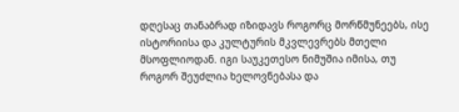დღესაც თანაბრად იზიდავს როგორც მორწმუნეებს, ისე ისტორიისა და კულტურის მკვლევრებს მთელი მსოფლიოდან. იგი საუკეთესო ნიმუშია იმისა, თუ როგორ შეუძლია ხელოვნებასა და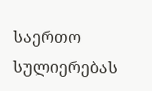საერთო სულიერებას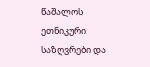წაშალოს ეთნიკური საზღვრები და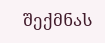შექმნას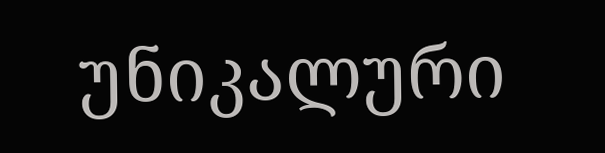უნიკალური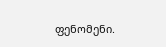ფენომენი.